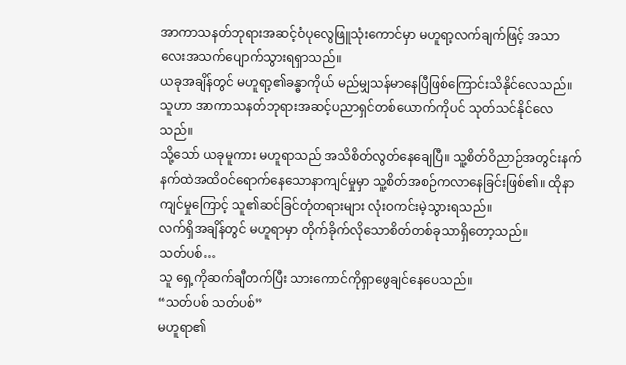အာကာသနတ်ဘုရားအဆင့်ဝံပုလွေဖြူသုံးကောင်မှာ မဟူရာ့လက်ချက်ဖြင့် အသာလေးအသက်ပျောက်သွားရရှာသည်။
ယခုအချိန်တွင် မဟူရာ့၏ခန္ဓာကိုယ် မည်မျှသန်မာနေပြီဖြစ်ကြောင်းသိနိုင်လေသည်။ သူဟာ အာကာသနတ်ဘုရားအဆင့်ပညာရှင်တစ်ယောက်ကိုပင် သုတ်သင်နိုင်လေသည်။
သို့သော် ယခုမူကား မဟူရာသည် အသိစိတ်လွတ်နေချေပြီ။ သူ့စိတ်ဝိညာဉ်အတွင်းနက်နက်ထဲအထိဝင်ရောက်နေသောနာကျင်မှုမှာ သူ့စိတ်အစဉ်ကလာနေခြင်းဖြစ်၏။ ထိုနာကျင်မှုကြောင့် သူ၏ဆင်ခြင်တုံတရားများ လုံးဝကင်းမဲ့သွားရသည်။
လက်ရှိအချိန်တွင် မဟူရာမှာ တိုက်ခိုက်လိုသောစိတ်တစ်ခုသာရှိတော့သည်။
သတ်ပစ်…
သူ ရှေ့ကိုဆက်ချီတက်ပြီး သားကောင်ကိုရှာဖွေချင်နေပေသည်။
“သတ်ပစ် သတ်ပစ်”
မဟူရာ၏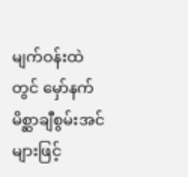မျက်ဝန်းထဲတွင် မှော်နက်မိစ္ဆာချီစွမ်းအင်များဖြင့်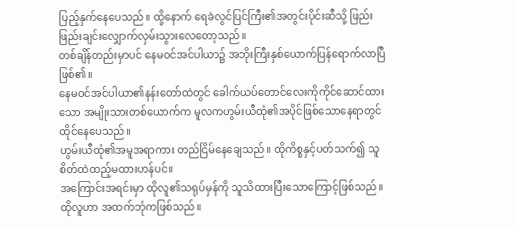ပြည့်နှက်နေပေသည်။ ထို့နောက် ရေခဲလွင်ပြင်ကြီး၏အတွင်းပိုင်းဆီသို့ ဖြည်းဖြည်းချင်းလျှောက်လှမ်းသွားလေတော့သည်။
တစ်ချိန်တည်းမှာပင် နေမဝင်အင်ပါယာ၌ အဘိုးကြီးနှစ်ယောက်ပြန်ရောက်လာပြီဖြစ်၏။
နေမဝင်အင်ပါယာ၏နန်းတော်ထဲတွင် ခေါက်ယပ်တောင်လေးကိုကိုင်ဆောင်ထားသော အမျိုးသားတစ်ယောက်က မူလကဟွမ်းယီထုံ၏အပိုင်ဖြစ်သောနေရာတွင် ထိုင်နေပေသည်။
ဟွမ်းယီထုံ၏အမူအရာကား တည်ငြိမ်နေချေသည်။ ထိုကိစ္စနှင့်ပတ်သက်၍ သူ စိတ်ထဲထည့်မထားဟန်ပင်။
အကြောင်းအရင်းမှာ ထိုလူ၏သရုပ်မှန်ကို သူသိထားပြီးသောကြောင့်ဖြစ်သည်။ ထိုလူဟာ အထက်ဘုံကဖြစ်သည်။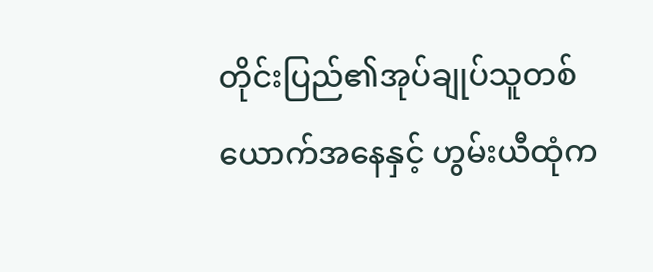တိုင်းပြည်၏အုပ်ချုပ်သူတစ်ယောက်အနေနှင့် ဟွမ်းယီထုံက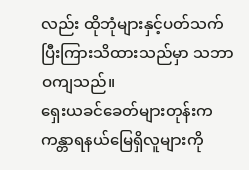လည်း ထိုဘုံများနှင့်ပတ်သက်ပြီးကြားသိထားသည်မှာ သဘာဝကျသည်။
ရှေးယခင်ခေတ်များတုန်းက ကန္တာရနယ်မြေရှိလူများကို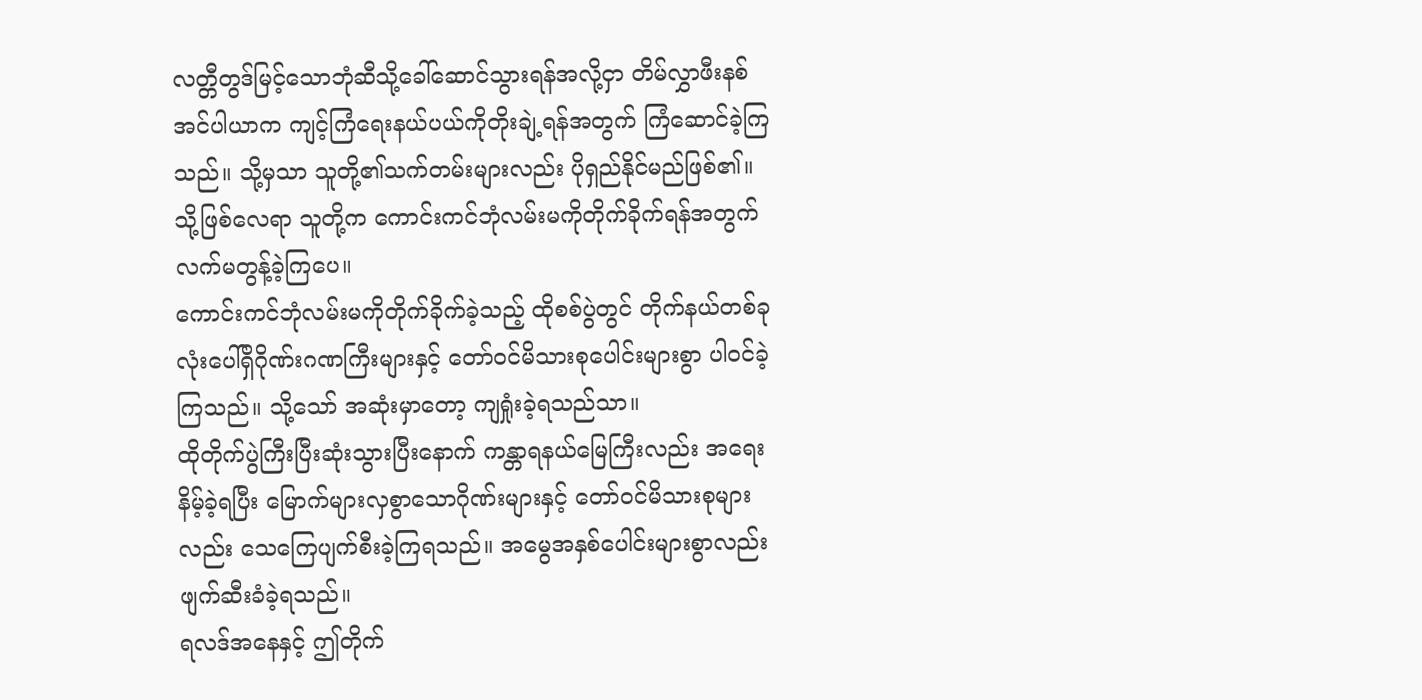လတ္တီတွဒ်မြင့်သောဘုံဆီသို့ခေါ်ဆောင်သွားရန်အလို့ငှာ တိမ်လွှာဖီးနစ်အင်ပါယာက ကျင့်ကြံရေးနယ်ပယ်ကိုတိုးချဲ့ရန်အတွက် ကြံဆောင်ခဲ့ကြသည်။ သို့မှသာ သူတို့၏သက်တမ်းများလည်း ပိုရှည်နိုင်မည်ဖြစ်၏။
သို့ဖြစ်လေရာ သူတို့က ကောင်းကင်ဘုံလမ်းမကိုတိုက်ခိုက်ရန်အတွက် လက်မတွန့်ခဲ့ကြပေ။
ကောင်းကင်ဘုံလမ်းမကိုတိုက်ခိုက်ခဲ့သည့် ထိုစစ်ပွဲတွင် တိုက်နယ်တစ်ခုလုံးပေါ်ရှိဂိုဏ်းဂဏကြီးများနှင့် တော်ဝင်မိသားစုပေါင်းများစွာ ပါဝင်ခဲ့ကြသည်။ သို့သော် အဆုံးမှာတော့ ကျရှုံးခဲ့ရသည်သာ။
ထိုတိုက်ပွဲကြီးပြီးဆုံးသွားပြီးနောက် ကန္တာရနယ်မြေကြီးလည်း အရေးနိမ့်ခဲ့ရပြီး မြောက်များလှစွာသောဂိုဏ်းများနှင့် တော်ဝင်မိသားစုများလည်း သေကြေပျက်စီးခဲ့ကြရသည်။ အမွေအနှစ်ပေါင်းများစွာလည်း ဖျက်ဆီးခံခဲ့ရသည်။
ရလဒ်အနေနှင့် ဤတိုက်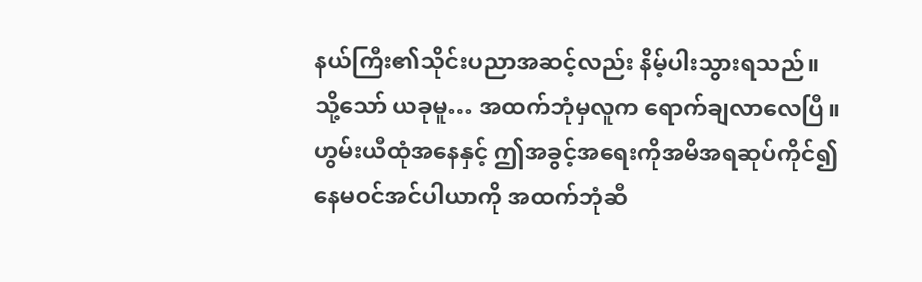နယ်ကြီး၏သိုင်းပညာအဆင့်လည်း နိမ့်ပါးသွားရသည်။
သို့သော် ယခုမူ… အထက်ဘုံမှလူက ရောက်ချလာလေပြီ။
ဟွမ်းယီထုံအနေနှင့် ဤအခွင့်အရေးကိုအမိအရဆုပ်ကိုင်၍ နေမဝင်အင်ပါယာကို အထက်ဘုံဆီ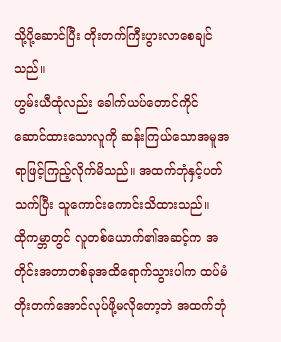သို့ပို့ဆောင်ပြီး တိုးတက်ကြီးပွားလာစေချင်သည်။
ဟွမ်းယီထုံလည်း ခေါက်ယပ်တောင်ကိုင်ဆောင်ထားသောလူကို ဆန်းကြယ်သောအမူအရာဖြင့်ကြည့်လိုက်မိသည်။ အထက်ဘုံနှင့်ပတ်သက်ပြီး သူကောင်းကောင်းသိထားသည်။
ထိုကမ္ဘာတွင် လူတစ်ယောက်၏အဆင့်က အတိုင်းအတာတစ်ခုအထိရောက်သွားပါက ထပ်မံတိုးတက်အောင်လုပ်ဖို့မလိုတော့ဘဲ အထက်ဘုံ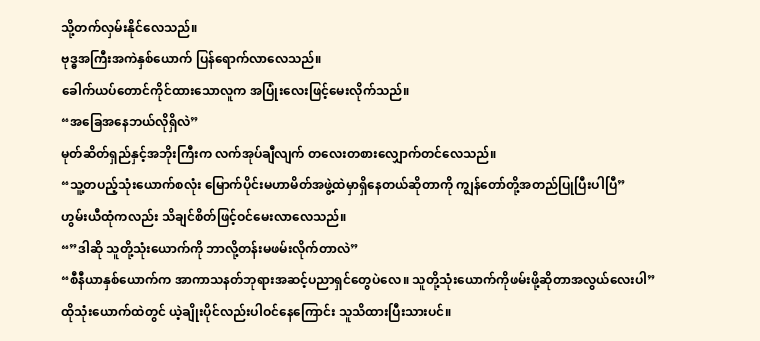သို့တက်လှမ်းနိုင်လေသည်။
ဗုဒ္ဓအကြီးအကဲနှစ်ယောက် ပြန်ရောက်လာလေသည်။
ခေါက်ယပ်တောင်ကိုင်ထားသောလူက အပြုံးလေးဖြင့်မေးလိုက်သည်။
“အခြေအနေဘယ်လိုရှိလဲ”
မုတ်ဆိတ်ရှည်နှင့်အဘိုးကြီးက လက်အုပ်ချီလျက် တလေးတစားလျှောက်တင်လေသည်။
“သူ့တပည့်သုံးယောက်စလုံး မြောက်ပိုင်းမဟာမိတ်အဖွဲ့ထဲမှာရှိနေတယ်ဆိုတာကို ကျွန်တော်တို့အတည်ပြုပြီးပါပြီ”
ဟွမ်းယီထုံကလည်း သိချင်စိတ်ဖြင့်ဝင်မေးလာလေသည်။
“”ဒါဆို သူတို့သုံးယောက်ကို ဘာလို့တန်းမဖမ်းလိုက်တာလဲ”
“စီနီယာနှစ်ယောက်က အာကာသနတ်ဘုရားအဆင့်ပညာရှင်တွေပဲလေ။ သူတို့သုံးယောက်ကိုဖမ်းဖို့ဆိုတာအလွယ်လေးပါ”
ထိုသုံးယောက်ထဲတွင် ယဲ့ချိုးပိုင်လည်းပါဝင်နေကြောင်း သူသိထားပြီးသားပင်။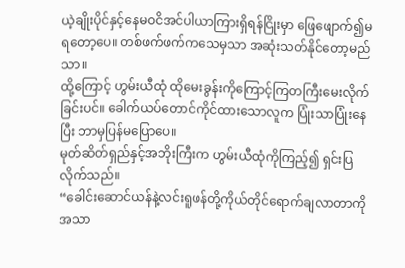ယဲ့ချိုးပိုင်နှင့်နေမဝငိအင်ပါယာကြားရှိရန်ငြိုးမှာ ဖြေဖျောက်၍မရတော့ပေ။ တစ်ဖက်ဖက်ကသေမှသာ အဆုံးသတ်နိုင်တော့မည်သာ။
ထို့ကြောင့် ဟွမ်းယီထုံ ထိုမေးခွန်းကိုကြောင့်ကြတကြီးမေးလိုက်ခြင်းပင်။ ခေါက်ယပ်တောင်ကိုင်ထားသောလူက ပြုံးသာပြုံးနေပြီး ဘာမှပြန်မပြောပေ။
မုတ်ဆိတ်ရှည်နှင့်အဘိုးကြီးက ဟွမ်းယီထုံကိုကြည့်၍ ရှင်းပြလိုက်သည်။
“ခေါင်းဆောင်ယန်နဲ့လင်းရူဖန်တို့ကိုယ်တိုင်ရောက်ချလာတာကိုအသာ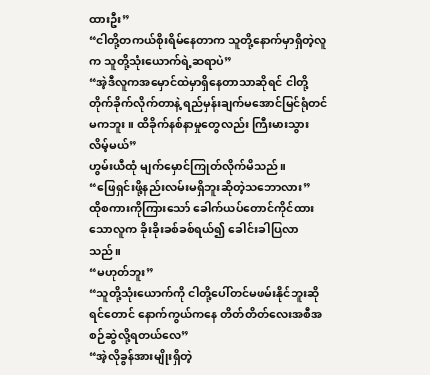ထားဦး”
“ငါတို့တကယ်စိုးရိမ်နေတာက သူတို့နောက်မှာရှိတဲ့လူက သူတို့သုံးယောက်ရဲ့ဆရာပဲ”
“အဲ့ဒီလူကအမှောင်ထဲမှာရှိနေတာသာဆိုရင် ငါတို့တိုက်ခိုက်လိုက်တာနဲ့ ရည်မှန်းချက်မအောင်မြင်ရုံတင်မကဘူး။ ထိခိုက်နစ်နာမှုတွေလည်း ကြီးမားသွားလိမ့်မယ်”
ဟွမ်းယီထုံ မျက်မှောင်ကြုတ်လိုက်မိသည်။
“ဖြေရှင်းဖို့နည်းလမ်းမရှိဘူးဆိုတဲ့သဘောလား”
ထိုစကားကိုကြားသော် ခေါက်ယပ်တောင်ကိုင်ထားသောလူက ခိုးခိုးခစ်ခစ်ရယ်၍ ခေါင်းခါပြလာသည်။
“မဟုတ်ဘူး”
“သူတို့သုံးယောက်ကို ငါတို့ပေါ်တင်မဖမ်းနိုင်ဘူးဆိုရင်တောင် နောက်ကွယ်ကနေ တိတ်တိတ်လေးအစီအစဉ်ဆွဲလို့ရတယ်လေ”
“အဲ့လိုခွန်အားမျိုးရှိတဲ့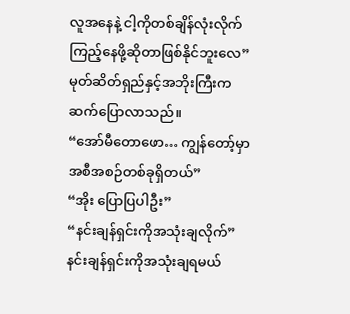လူအနေနဲ့ ငါ့ကိုတစ်ချိန်လုံးလိုက်ကြည့်နေဖို့ဆိုတာဖြစ်နိုင်ဘူးလေ”
မုတ်ဆိတ်ရှည်နှင့်အဘိုးကြီးက ဆက်ပြောလာသည်။
“အော်မီတောဖော… ကျွန်တော့်မှာအစီအစဉ်တစ်ခုရှိတယ်”
“အိုး ပြောပြပါဦး”
“နင်းချန်ရှင်းကိုအသုံးချလိုက်”
နင်းချန်ရှင်းကိုအသုံးချရမယ်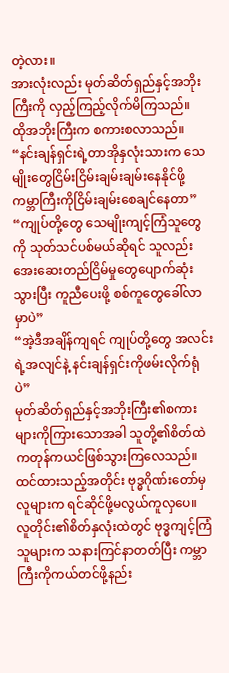တဲ့လား။
အားလုံးလည်း မုတ်ဆိတ်ရှည်နှင့်အဘိုးကြီးကို လှည့်ကြည့်လိုက်မိကြသည်။
ထိုအဘိုးကြီးက စကားစလာသည်။
“နင်းချန်ရှင်းရဲ့တာအိုနှလုံးသားက သေမျိုးတွေငြိမ်းငြိမ်းချမ်းချမ်းနေနိုင်ဖို့ ကမ္ဘာကြီးကိုငြိမ်းချမ်းစေချင်နေတာ”
“ကျုပ်တို့တွေ သေမျိုးကျင့်ကြံသူတွေကို သုတ်သင်ပစ်မယ်ဆိုရင် သူလည်းအေးဆေးတည်ငြိမ်မှုတွေပျောက်ဆုံးသွားပြီး ကူညီပေးဖို့ စစ်ကူတွေခေါ်လာမှာပဲ”
“အဲ့ဒီအချိန်ကျရင် ကျုပ်တို့တွေ အလင်းရဲ့အလျင်နဲ့ နင်းချန်ရှင်းကိုဖမ်းလိုက်ရုံပဲ”
မုတ်ဆိတ်ရှည်နှင့်အဘိုးကြီး၏စကားများကိုကြားသောအခါ သူတို့၏စိတ်ထဲ ကတုန်ကယင်ဖြစ်သွားကြလေသည်။
ထင်ထားသည့်အတိုင်း ဗုဒ္ဓဂိုဏ်းတော်မှလူများက ရင်ဆိုင်ဖို့မလွယ်ကူလှပေ။
လူတိုင်း၏စိတ်နှလုံးထဲတွင် ဗုဒ္ဓကျင့်ကြံသူများက သနားကြင်နာတတ်ပြီး ကမ္ဘာကြီးကိုကယ်တင်ဖို့နည်း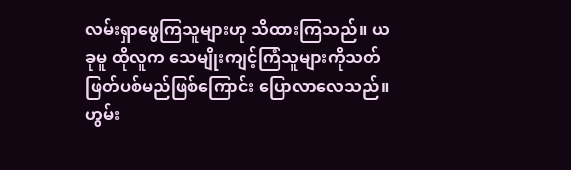လမ်းရှာဖွေကြသူများဟု သိထားကြသည်။ ယခုမူ ထိုလူက သေမျိုးကျင့်ကြံသူများကိုသတ်ဖြတ်ပစ်မည်ဖြစ်ကြောင်း ပြောလာလေသည်။
ဟွမ်း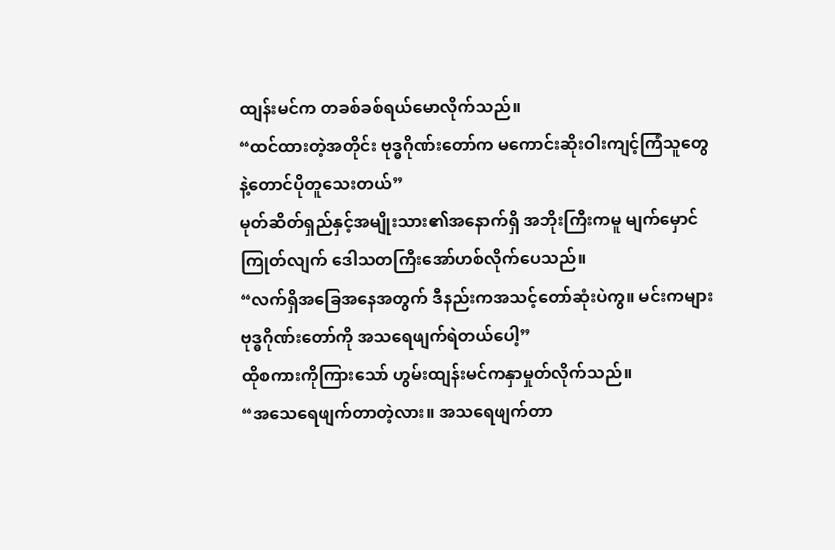ထျန်းမင်က တခစ်ခစ်ရယ်မောလိုက်သည်။
“ထင်ထားတဲ့အတိုင်း ဗုဒ္ဓဂိုဏ်းတော်က မကောင်းဆိုးဝါးကျင့်ကြံသူတွေနဲ့တောင်ပိုတူသေးတယ်”
မုတ်ဆိတ်ရှည်နှင့်အမျိုးသား၏အနောက်ရှိ အဘိုးကြီးကမူ မျက်မှောင်ကြုတ်လျက် ဒေါသတကြီးအော်ဟစ်လိုက်ပေသည်။
“လက်ရှိအခြေအနေအတွက် ဒီနည်းကအသင့်တော်ဆုံးပဲကွ။ မင်းကများဗုဒ္ဓဂိုဏ်းတော်ကို အသရေဖျက်ရဲတယ်ပေါ့”
ထိုစကားကိုကြားသော် ဟွမ်းထျန်းမင်ကနှာမှုတ်လိုက်သည်။
“အသေရေဖျက်တာတဲ့လား။ အသရေဖျက်တာ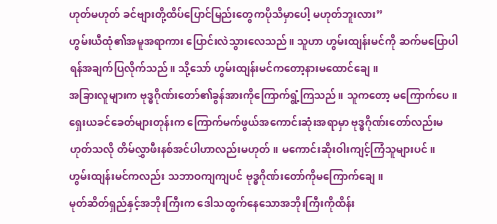ဟုတ်မဟုတ် ခင်ဗျားတို့ထိပ်ပြောင်မြည်းတွေကပိုသိမှာပေါ့ မဟုတ်ဘူးလား”
ဟွမ်းယီထုံ၏အမူအရာကား ပြောင်းလဲသွားလေသည်။ သူဟာ ဟွမ်းထျန်းမင်ကို ဆက်မပြောပါရန်အချက်ပြလိုက်သည်။ သို့သော် ဟွမ်းထျန်းမင်ကတော့နားမထောင်ချေ။
အခြားလူများက ဗုဒ္ဓဂိုဏ်းတော်၏ခွန်အားကိုကြောက်ရွံ့ကြသည်။ သူကတော့ မကြောက်ပေ။
ရှေးယခင်ခေတ်များတုန်းက ကြောက်မက်ဖွယ်အကောင်းဆုံးအရာမှာ ဗုဒ္ဓဂိုဏ်းတော်လည်းမဟုတ်သလို တိမ်လွှာဖီးနစ်အင်ပါဟာလည်းမဟုတ်။ မကောင်းဆိုးဝါးကျင့်ကြံသူများပင်။
ဟွမ်းထျန်းမင်ကလည်း သဘာဝကျကျပင် ဗုဒ္ဓဂိုဏ်းတော်ကိုမကြောက်ချေ။
မုတ်ဆိတ်ရှည်နှင့်အဘိုးကြီးက ဒေါသထွက်နေသောအဘိုးကြီးကိုထိန်း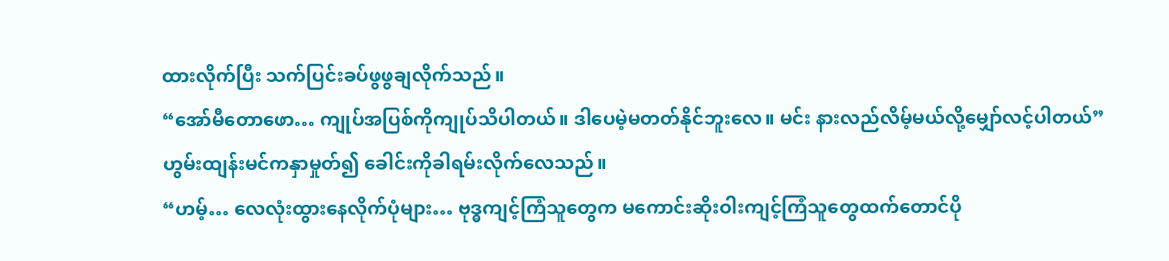ထားလိုက်ပြီး သက်ပြင်းခပ်ဖွဖွချလိုက်သည်။
“အော်မီတောဖော… ကျုပ်အပြစ်ကိုကျုပ်သိပါတယ်။ ဒါပေမဲ့မတတ်နိုင်ဘူးလေ။ မင်း နားလည်လိမ့်မယ်လို့မျှော်လင့်ပါတယ်”
ဟွမ်းထျန်းမင်ကနှာမှုတ်၍ ခေါင်းကိုခါရမ်းလိုက်လေသည်။
“ဟမ့်… လေလုံးထွားနေလိုက်ပုံများ… ဗုဒ္ဓကျင့်ကြံသူတွေက မကောင်းဆိုးဝါးကျင့်ကြံသူတွေထက်တောင်ပို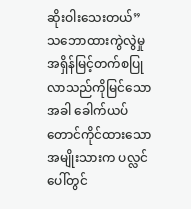ဆိုးဝါးသေးတယ်”
သဘောထားကွဲလွဲမှု အရှိန်မြင့်တက်စပြုလာသည်ကိုမြင်သောအခါ ခေါက်ယပ်တောင်ကိုင်ထားသောအမျိုးသားက ပလ္လင်ပေါ်တွင်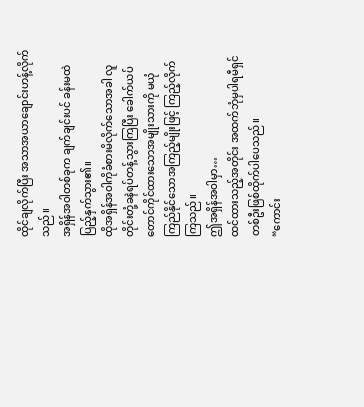ထိုင်ချလိုက်ပြီး အသာအယာချောင်းဟန့်လိုက်သည်။
အရှိန်အဝါတစ်ခုက ချက်ချင်းပင် ခန်းမထဲပြည့်နှက်သွား၏။
ထိုအရှိန်အဝါကိုခံစားမိလိုက်သောအခါ လူတိုင်းတုံ့ခနဲရပ်တန့်သွားကြပြီး ခေါက်ယပ်တောင်ကိုင်ထားသောအမျိုးသားကို မယုံကြည်နိုင်သောအကြည့်မျိုးဖြင့် ကြည့်လိုက်ကြသည်။
ဤအရှိန်အဝါမှာ…
ထင်ထားသည့်အတိုင်း အထက်ဘုံမှပါရမီရှင်တစ်ဦးဖြစ်ထိုက်ပါပေသည်။
“ကောင်း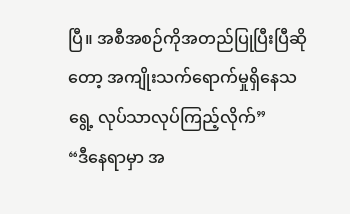ပြီ။ အစီအစဉ်ကိုအတည်ပြုပြီးပြီဆိုတော့ အကျိုးသက်ရောက်မှုရှိနေသရွေ့ လုပ်သာလုပ်ကြည့်လိုက်”
“ဒီနေရာမှာ အ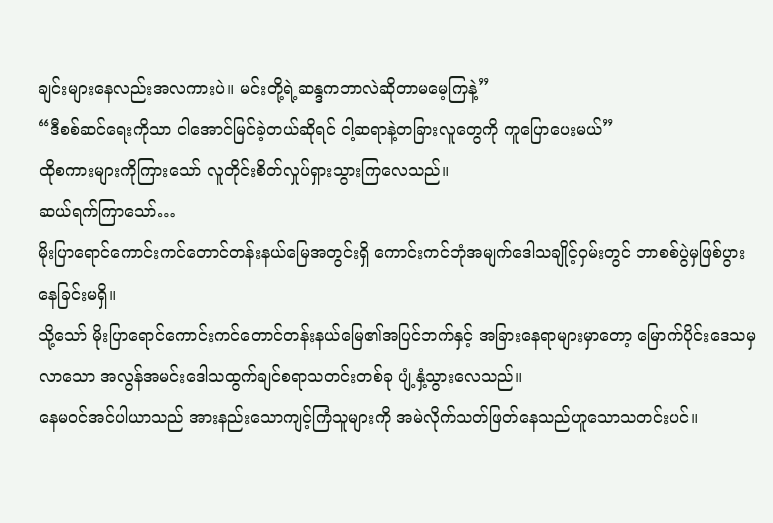ချင်းများနေလည်းအလကားပဲ။ မင်းတို့ရဲ့ဆန္ဒကဘာလဲဆိုတာမမေ့ကြနဲ့”
“ဒီစစ်ဆင်ရေးကိုသာ ငါအောင်မြင်ခဲ့တယ်ဆိုရင် ငါ့ဆရာနဲ့တခြားလူတွေကို ကူပြောပေးမယ်”
ထိုစကားများကိုကြားသော် လူတိုင်းစိတ်လှုပ်ရှားသွားကြလေသည်။
ဆယ်ရက်ကြာသော်…
မိုးပြာရောင်ကောင်းကင်တောင်တန်းနယ်မြေအတွင်းရှိ ကောင်းကင်ဘုံအမျက်ဒေါသချိုင့်ဝှမ်းတွင် ဘာစစ်ပွဲမှဖြစ်ပွားနေခြင်းမရှိ။
သို့သော် မိုးပြာရောင်ကောင်းကင်တောင်တန်းနယ်မြေ၏အပြင်ဘက်နှင့် အခြားနေရာများမှာတော့ မြောက်ပိုင်းဒေသမှလာသော အလွန်အမင်းဒေါသထွက်ချင်စရာသတင်းတစ်ခု ပျံ့နှံ့သွားလေသည်။
နေမဝင်အင်ပါယာသည် အားနည်းသောကျင့်ကြံသူများကို အမဲလိုက်သတ်ဖြတ်နေသည်ဟူသောသတင်းပင်။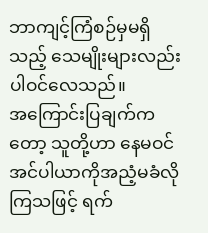ဘာကျင့်ကြံစဉ်မှမရှိသည့် သေမျိုးများလည်းပါဝင်လေသည်။
အကြောင်းပြချက်ကတော့ သူတို့ဟာ နေမဝင်အင်ပါယာကိုအညံ့မခံလိုကြသဖြင့် ရက်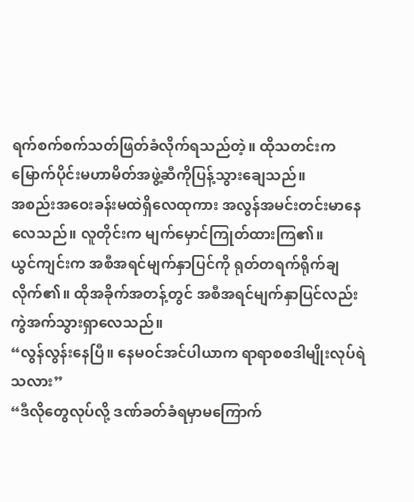ရက်စက်စက်သတ်ဖြတ်ခံလိုက်ရသည်တဲ့။ ထိုသတင်းက မြောက်ပိုင်းမဟာမိတ်အဖွဲ့ဆီကိုပြန့်သွားချေသည်။
အစည်းအဝေးခန်းမထဲရှိလေထုကား အလွန်အမင်းတင်းမာနေလေသည်။ လူတိုင်းက မျက်မှောင်ကြုတ်ထားကြ၏။
ယွင်ကျင်းက အစီအရင်မျက်နှာပြင်ကို ရုတ်တရက်ရိုက်ချလိုက်၏။ ထိုအခိုက်အတန့်တွင် အစီအရင်မျက်နှာပြင်လည်း ကွဲအက်သွားရှာလေသည်။
“လွန်လွန်းနေပြီ။ နေမဝင်အင်ပါယာက ရာရာစစဒါမျိုးလုပ်ရဲသလား”
“ဒီလိုတွေလုပ်လို့ ဒဏ်ခတ်ခံရမှာမကြောက်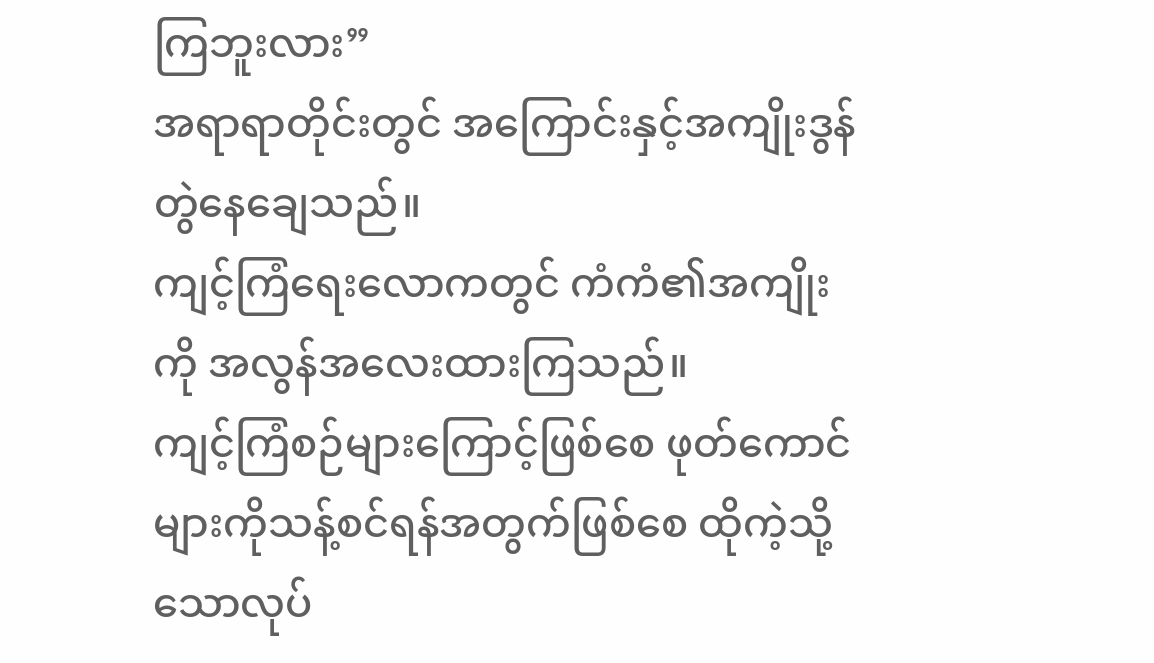ကြဘူးလား”
အရာရာတိုင်းတွင် အကြောင်းနှင့်အကျိုးဒွန်တွဲနေချေသည်။
ကျင့်ကြံရေးလောကတွင် ကံကံ၏အကျိုးကို အလွန်အလေးထားကြသည်။
ကျင့်ကြံစဉ်များကြောင့်ဖြစ်စေ ဖုတ်ကောင်များကိုသန့်စင်ရန်အတွက်ဖြစ်စေ ထိုကဲ့သို့သောလုပ်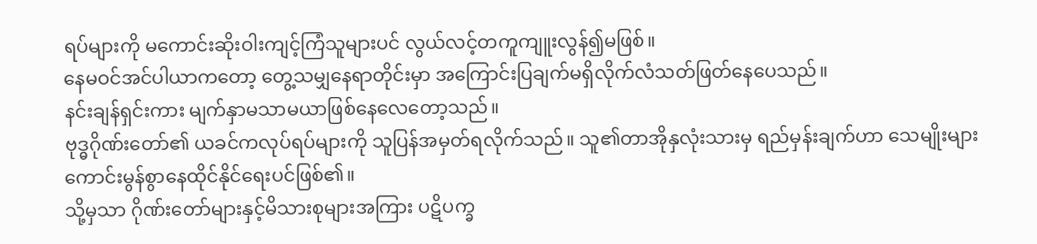ရပ်များကို မကောင်းဆိုးဝါးကျင့်ကြံသူများပင် လွယ်လင့်တကူကျူးလွန်၍မဖြစ်။
နေမဝင်အင်ပါယာကတော့ တွေ့သမျှနေရာတိုင်းမှာ အကြောင်းပြချက်မရှိလိုက်လံသတ်ဖြတ်နေပေသည်။
နင်းချန်ရှင်းကား မျက်နှာမသာမယာဖြစ်နေလေတော့သည်။
ဗုဒ္ဓဂိုဏ်းတော်၏ ယခင်ကလုပ်ရပ်များကို သူပြန်အမှတ်ရလိုက်သည်။ သူ၏တာအိုနှလုံးသားမှ ရည်မှန်းချက်ဟာ သေမျိုးများကောင်းမွန်စွာနေထိုင်နိုင်ရေးပင်ဖြစ်၏။
သို့မှသာ ဂိုဏ်းတော်များနှင့်မိသားစုများအကြား ပဋိပက္ခ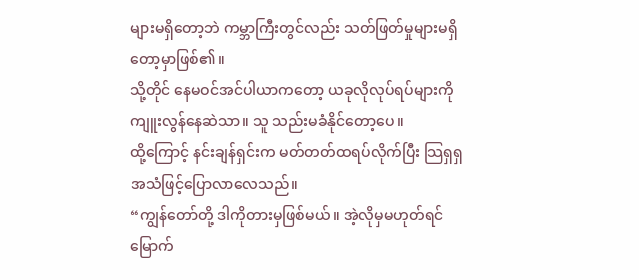များမရှိတော့ဘဲ ကမ္ဘာကြီးတွင်လည်း သတ်ဖြတ်မှုများမရှိတော့မှာဖြစ်၏။
သို့တိုင် နေမဝင်အင်ပါယာကတော့ ယခုလိုလုပ်ရပ်များကိုကျူးလွန်နေဆဲသာ။ သူ သည်းမခံနိုင်တော့ပေ။
ထို့ကြောင့် နင်းချန်ရှင်းက မတ်တတ်ထရပ်လိုက်ပြီး သြရှရှအသံဖြင့်ပြောလာလေသည်။
“ကျွန်တော်တို့ ဒါကိုတားမှဖြစ်မယ်။ အဲ့လိုမှမဟုတ်ရင် မြောက်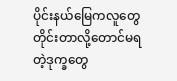ပိုင်းနယ်မြေကလူတွေ တိုင်းတာလို့တောင်မရတဲ့ဒုက္ခတွေ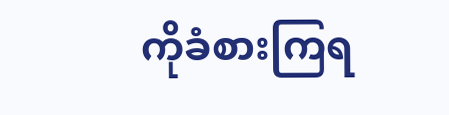ကိုခံစားကြရ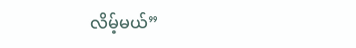လိမ့်မယ်”